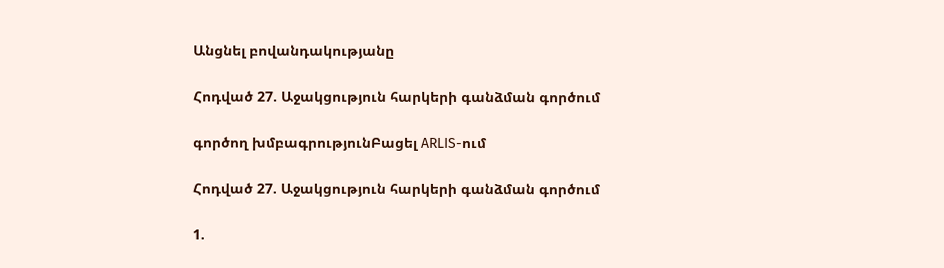Անցնել բովանդակությանը

Հոդված 27. Աջակցություն հարկերի գանձման գործում

գործող խմբագրությունԲացել ARLIS-ում

Հոդված 27. Աջակցություն հարկերի գանձման գործում

1.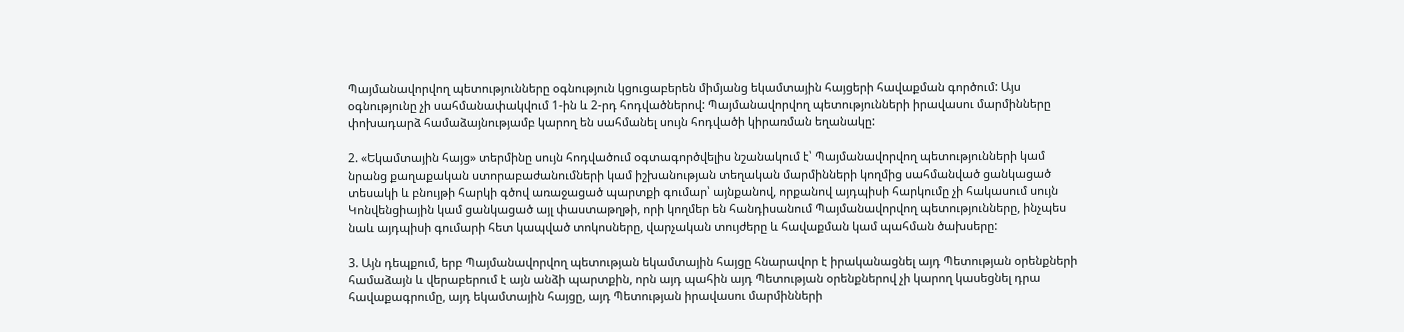Պայմանավորվող պետությունները օգնություն կցուցաբերեն միմյանց եկամտային հայցերի հավաքման գործում: Այս օգնությունը չի սահմանափակվում 1-ին և 2-րդ հոդվածներով: Պայմանավորվող պետությունների իրավասու մարմինները փոխադարձ համաձայնությամբ կարող են սահմանել սույն հոդվածի կիրառման եղանակը:

2. «Եկամտային հայց» տերմինը սույն հոդվածում օգտագործվելիս նշանակում է՝ Պայմանավորվող պետությունների կամ նրանց քաղաքական ստորաբաժանումների կամ իշխանության տեղական մարմինների կողմից սահմանված ցանկացած տեսակի և բնույթի հարկի գծով առաջացած պարտքի գումար՝ այնքանով, որքանով այդպիսի հարկումը չի հակասում սույն Կոնվենցիային կամ ցանկացած այլ փաստաթղթի, որի կողմեր են հանդիսանում Պայմանավորվող պետությունները, ինչպես նաև այդպիսի գումարի հետ կապված տոկոսները, վարչական տույժերը և հավաքման կամ պահման ծախսերը:

3. Այն դեպքում, երբ Պայմանավորվող պետության եկամտային հայցը հնարավոր է իրականացնել այդ Պետության օրենքների համաձայն և վերաբերում է այն անձի պարտքին, որն այդ պահին այդ Պետության օրենքներով չի կարող կասեցնել դրա հավաքագրումը, այդ եկամտային հայցը, այդ Պետության իրավասու մարմինների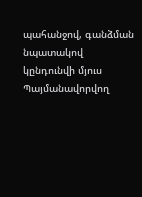պահանջով, գանձման նպատակով կընդունվի մյուս Պայմանավորվող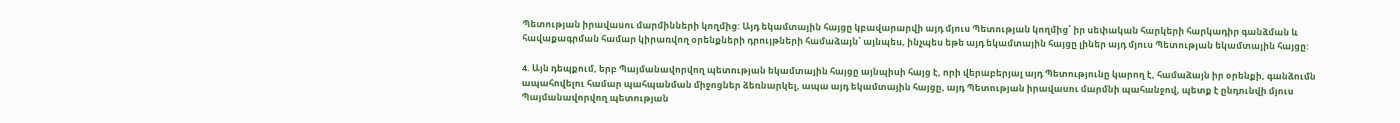Պետության իրավասու մարմինների կողմից: Այդ եկամտային հայցը կբավարարվի այդ մյուս Պետության կողմից՝ իր սեփական հարկերի հարկադիր գանձման և հավաքագրման համար կիրառվող օրենքների դրույթների համաձայն՝ այնպես, ինչպես եթե այդ եկամտային հայցը լիներ այդ մյուս Պետության եկամտային հայցը:

4. Այն դեպքում, երբ Պայմանավորվող պետության եկամտային հայցը այնպիսի հայց է, որի վերաբերյալ այդ Պետությունը կարող է, համաձայն իր օրենքի, գանձումն ապահովելու համար պահպանման միջոցներ ձեռնարկել, ապա այդ եկամտային հայցը, այդ Պետության իրավասու մարմնի պահանջով, պետք է ընդունվի մյուս Պայմանավորվող պետության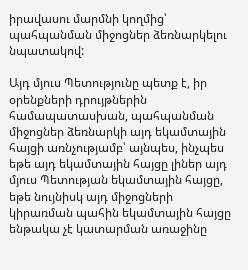իրավասու մարմնի կողմից՝ պահպանման միջոցներ ձեռնարկելու նպատակով:

Այդ մյուս Պետությունը պետք է, իր օրենքների դրույթներին համապատասխան, պահպանման միջոցներ ձեռնարկի այդ եկամտային հայցի առնչությամբ՝ այնպես, ինչպես եթե այդ եկամտային հայցը լիներ այդ մյուս Պետության եկամտային հայցը, եթե նույնիսկ այդ միջոցների կիրառման պահին եկամտային հայցը ենթակա չէ կատարման առաջինը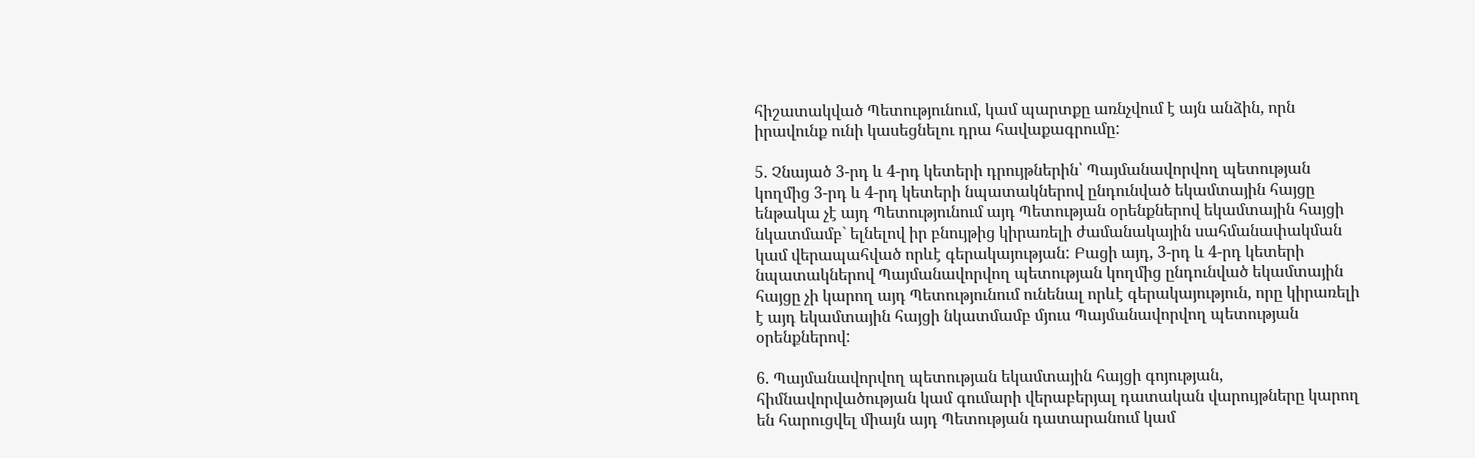հիշատակված Պետությունում, կամ պարտքը առնչվում է այն անձին, որն իրավունք ունի կասեցնելու դրա հավաքագրումը:

5. Չնայած 3-րդ և 4-րդ կետերի դրույթներին՝ Պայմանավորվող պետության կողմից 3-րդ և 4-րդ կետերի նպատակներով ընդունված եկամտային հայցը ենթակա չէ այդ Պետությունում այդ Պետության օրենքներով եկամտային հայցի նկատմամբ` ելնելով իր բնույթից կիրառելի ժամանակային սահմանափակման կամ վերապահված որևէ գերակայության: Բացի այդ, 3-րդ և 4-րդ կետերի նպատակներով Պայմանավորվող պետության կողմից ընդունված եկամտային հայցը չի կարող այդ Պետությունում ունենալ որևէ գերակայություն, որը կիրառելի է այդ եկամտային հայցի նկատմամբ մյուս Պայմանավորվող պետության օրենքներով:

6. Պայմանավորվող պետության եկամտային հայցի գոյության, հիմնավորվածության կամ գումարի վերաբերյալ դատական վարույթները կարող են հարուցվել միայն այդ Պետության դատարանում կամ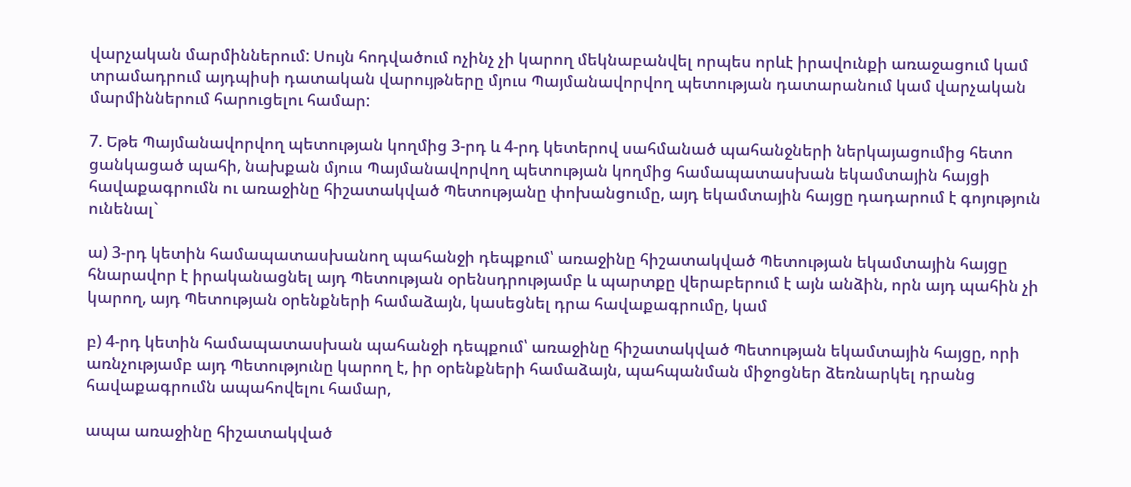վարչական մարմիններում: Սույն հոդվածում ոչինչ չի կարող մեկնաբանվել որպես որևէ իրավունքի առաջացում կամ տրամադրում այդպիսի դատական վարույթները մյուս Պայմանավորվող պետության դատարանում կամ վարչական մարմիններում հարուցելու համար:

7. Եթե Պայմանավորվող պետության կողմից 3-րդ և 4-րդ կետերով սահմանած պահանջների ներկայացումից հետո ցանկացած պահի, նախքան մյուս Պայմանավորվող պետության կողմից համապատասխան եկամտային հայցի հավաքագրումն ու առաջինը հիշատակված Պետությանը փոխանցումը, այդ եկամտային հայցը դադարում է գոյություն ունենալ`

ա) 3-րդ կետին համապատասխանող պահանջի դեպքում՝ առաջինը հիշատակված Պետության եկամտային հայցը հնարավոր է իրականացնել այդ Պետության օրենսդրությամբ և պարտքը վերաբերում է այն անձին, որն այդ պահին չի կարող, այդ Պետության օրենքների համաձայն, կասեցնել դրա հավաքագրումը, կամ

բ) 4-րդ կետին համապատասխան պահանջի դեպքում՝ առաջինը հիշատակված Պետության եկամտային հայցը, որի առնչությամբ այդ Պետությունը կարող է, իր օրենքների համաձայն, պահպանման միջոցներ ձեռնարկել դրանց հավաքագրումն ապահովելու համար,

ապա առաջինը հիշատակված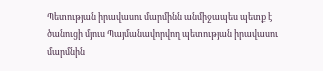Պետության իրավասու մարմինն անմիջապես պետք է ծանուցի մյուս Պայմանավորվող պետության իրավասու մարմնին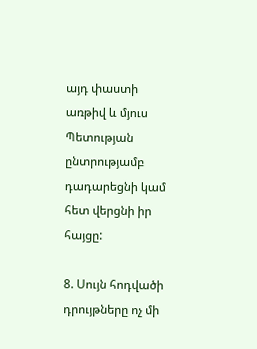այդ փաստի առթիվ և մյուս Պետության ընտրությամբ դադարեցնի կամ հետ վերցնի իր հայցը:

8. Սույն հոդվածի դրույթները ոչ մի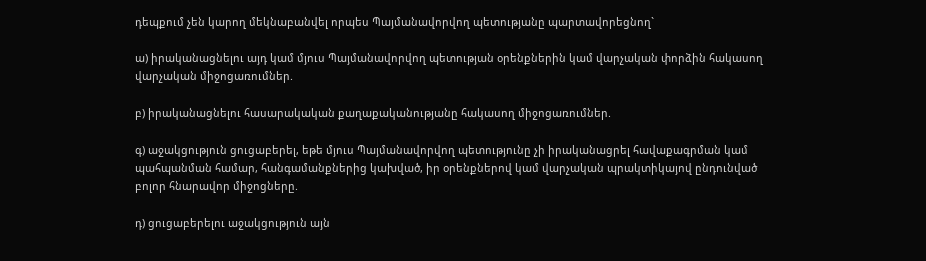դեպքում չեն կարող մեկնաբանվել որպես Պայմանավորվող պետությանը պարտավորեցնող`

ա) իրականացնելու այդ կամ մյուս Պայմանավորվող պետության օրենքներին կամ վարչական փորձին հակասող վարչական միջոցառումներ.

բ) իրականացնելու հասարակական քաղաքականությանը հակասող միջոցառումներ.

գ) աջակցություն ցուցաբերել, եթե մյուս Պայմանավորվող պետությունը չի իրականացրել հավաքագրման կամ պահպանման համար, հանգամանքներից կախված, իր օրենքներով կամ վարչական պրակտիկայով ընդունված բոլոր հնարավոր միջոցները.

դ) ցուցաբերելու աջակցություն այն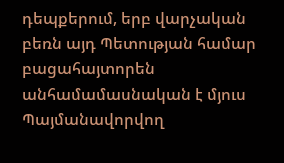դեպքերում, երբ վարչական բեռն այդ Պետության համար բացահայտորեն անհամամասնական է մյուս Պայմանավորվող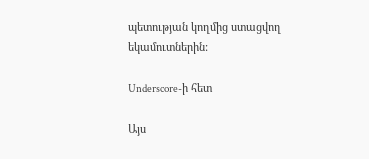պետության կողմից ստացվող եկամուտներին:

Underscore-ի հետ

Այս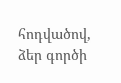հոդվածով, ձեր գործի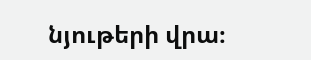նյութերի վրա։